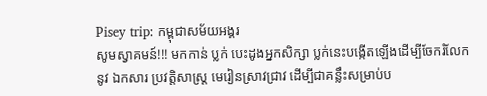Pisey trip: កម្ពុជាសម័យអង្គរ
សូមស្វាគមន៍!!! មកកាន់ ប្លក់ បេះដូងអ្នកសិក្សា ប្លក់នេះបង្កើតឡើងដើម្បីចែករំលែកនូវ ឯកសារ ប្រវត្តិសាស្រ្ដ មេរៀនស្រាវជ្រាវ ដើម្បីជាគន្លឹះសម្រាប់ប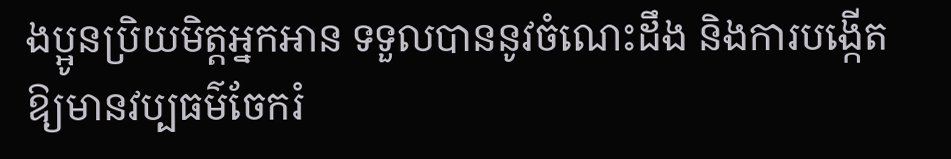ងប្អូនប្រិយមិត្តអ្នកអាន ទទួលបាននូវចំណេះដឹង និងការបង្កើតឱ្យមានវប្បធម៌ចែករំ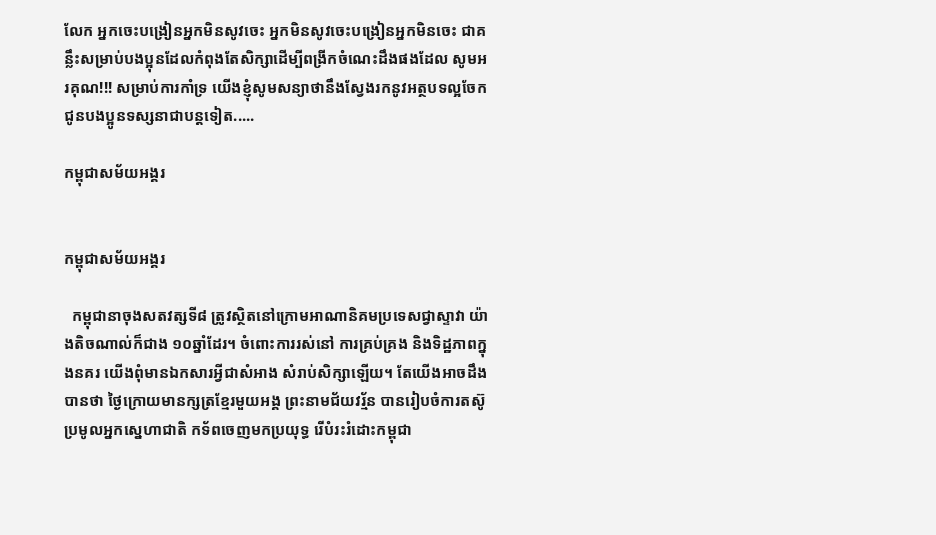លែក អ្នកចេះបង្រៀនអ្នកមិនសូវចេះ អ្នកមិនសូវចេះបង្រៀនអ្នកមិនចេះ ជាគន្លឹះសម្រាប់បងប្អុនដែលកំពុងតែសិក្សាដើម្បីពង្រីកចំណេះដឹងផងដែល សូមអរគុណ!!! សម្រាប់ការកាំទ្រ យើងខ្ញុំសូមសន្យាថានឹងស្វែងរកនូវអត្ថបទល្អចែកជូនបងប្អូនទស្សនាជាបន្ដទៀត.....

កម្ពុជាសម័យអង្គរ


កម្ពុជាសម័យអង្គរ

  កម្ពុជានាចុងសតវត្សទី៨ ត្រូវស្ថិតនៅក្រោមអាណានិគមប្រទេសជ្វាស្ទាវា យ៉ាងតិចណាល់ក៏ជាង ១០ឆ្នាំដែរ។ ចំពោះការរស់នៅ ការគ្រប់គ្រង និងទិដ្ឋភាពក្នុងនគរ យើងពុំមានឯកសារអ្វីជាសំអាង សំរាប់សិក្សាឡើយ។ តែយើងអាចដឹងបានថា ថ្ងៃក្រោយមានក្សត្រខ្មែរមួយអង្គ ព្រះនាមជ័យវរ្ម័ន បានរៀបចំការតស៊ូ ប្រមូលអ្នកស្នេហាជាតិ កទ័ពចេញមកប្រយុទ្ធ រើបំរះរំដោះកម្ពុជា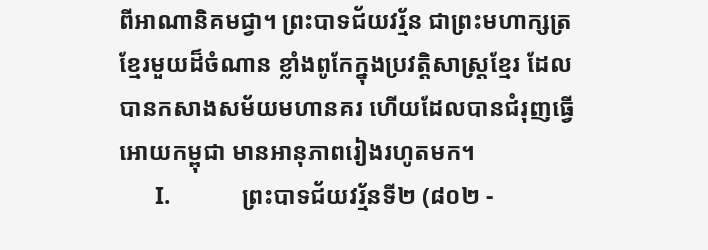ពីអាណានិគមជ្វា។ ព្រះបាទជ័យវរ្ម័ន ជាព្រះមហាក្សត្រខ្មែរមួយដ៏ចំណាន ខ្លាំងពូកែក្នុងប្រវត្ដិសាស្រ្ដខ្មែរ ដែលបានកសាងសម័យមហានគរ ហើយដែលបានជំរុញធ្វើអោយកម្ពុជា មានអានុភាពរៀងរហូតមក។
      I.            ព្រះបាទជ័យវរ្ម័នទី២ (៨០២ -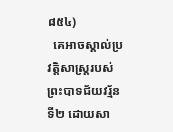៨៥៤)
  គេអាចស្គាល់ប្រវត្ដិសាស្រ្ដរបស់ព្រះបាទជ័យវរ្ម័នទី២ ដោយសា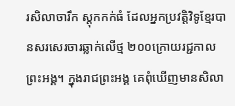រសិលាចារឹក ស្ដុកកក់ធំ ដែលអ្នកប្រវត្ដិវិទូខ្មែរបានសរសេរចារឆ្លាក់លើថ្ម ២០០ក្រោយរជ្ជកាលព្រះអង្គ។ ក្នុងរាជព្រះអង្គ គេពុំឃើញមានសិលា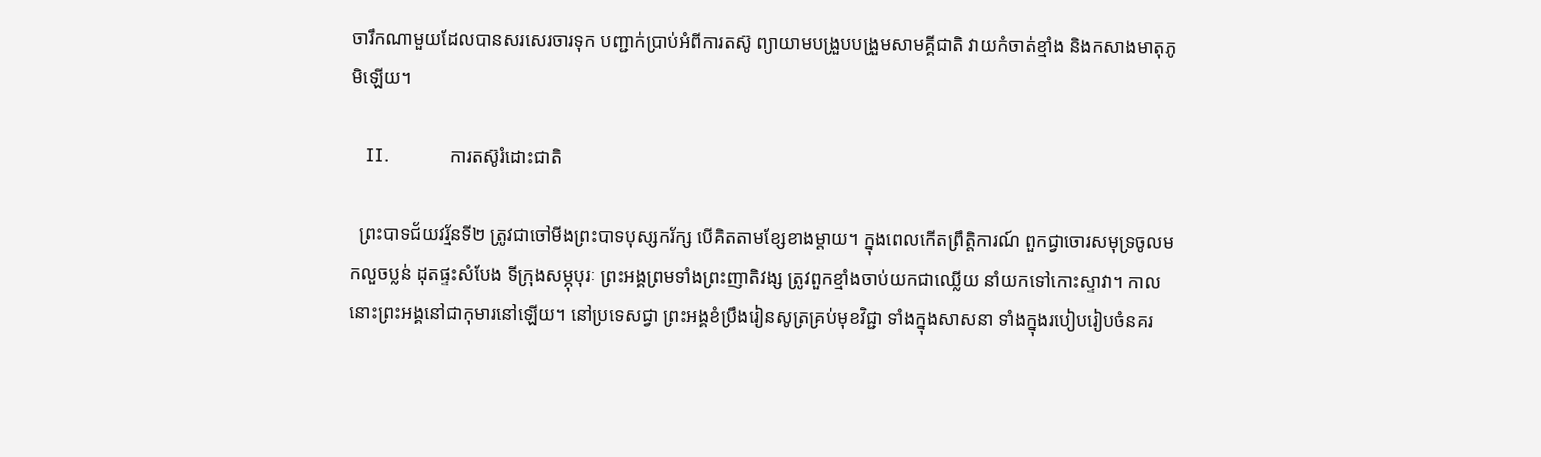ចារឹកណាមួយដែលបានសរសេរចារទុក បញ្ជាក់ប្រាប់អំពីការតស៊ូ ព្យាយាមបង្រួបបង្រួមសាមគ្គីជាតិ វាយកំចាត់ខ្មាំង និងកសាងមាតុភូមិឡើយ។

   II.            ការតស៊ូរំដោះជាតិ

  ព្រះបាទជ័យវរ្ម័នទី២ ត្រូវជាចៅមីងព្រះបាទបុស្សករ័ក្ស បើគិតតាមខ្សែខាងម្ដាយ។ ក្នុងពេលកើតព្រឹត្ដិការណ៍ ពួកជ្វាចោរសមុទ្រចូលមកលួចប្លន់ ដុតផ្ទះសំបែង ទីក្រុងសម្ភុបុរៈ ព្រះអង្គព្រមទាំងព្រះញាតិវង្ស ត្រូវពួកខ្មាំងចាប់យកជាឈ្លើយ នាំយកទៅកោះស្ទាវា។ កាលនោះព្រះអង្គនៅជាកុមារនៅឡើយ។ នៅប្រទេសជ្វា ព្រះអង្គខំប្រឹងរៀនសូត្រគ្រប់មុខវិជ្ជា ទាំងក្នុងសាសនា ទាំងក្នុងរបៀបរៀបចំនគរ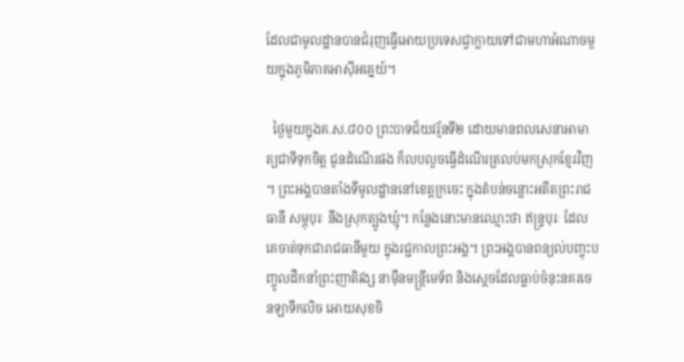ដែលជាមូលដ្ឋានបានជំរុញធ្វើអោយប្រទេសជ្វាក្លាយទៅជាមហាអំណាចមួយក្នុងភូមិភាគអាស៊ីអគ្នេយ៍។

  ថ្ងៃមួយក្នុងគ.ស.៨០០ ព្រះបាទជ័យវរ្ម័នទី២ ដោយមានពលសេនាអាមាត្យជាទីទុកចិត្ដ ជូនដំណើរផង ក៏លបលួចធ្វើដំណើរត្រលប់មកស្រុកខ្មែរវិញ។ ព្រះអង្គបានតាំងទីមូលដ្ឋាននៅខេត្ដក្រចេះ ក្នុងតំបន់ចន្លោះអតីតព្រះរាជធានី សម្ភុបុរៈ នឹងស្រុកត្បូងឃ្មុំ។ កន្លែងនោះមានឈ្មោះថា ឥន្រ្ទបុរៈ ដែលគេចាត់ទុកជារាជធានីមួយ ក្នុងរជ្ជកាលព្រះអង្គ។ ព្រះអង្គបានពន្យល់បញ្ចុះបញ្ចូលដឹកនាំព្រះញាតិវង្ស នាម៉ឺនមន្រ្ដីមេទ័ព និងស្ដេចដែលធ្លាប់ចំនុះនគរចេនឡាទឹកលិច អោយសុខចិ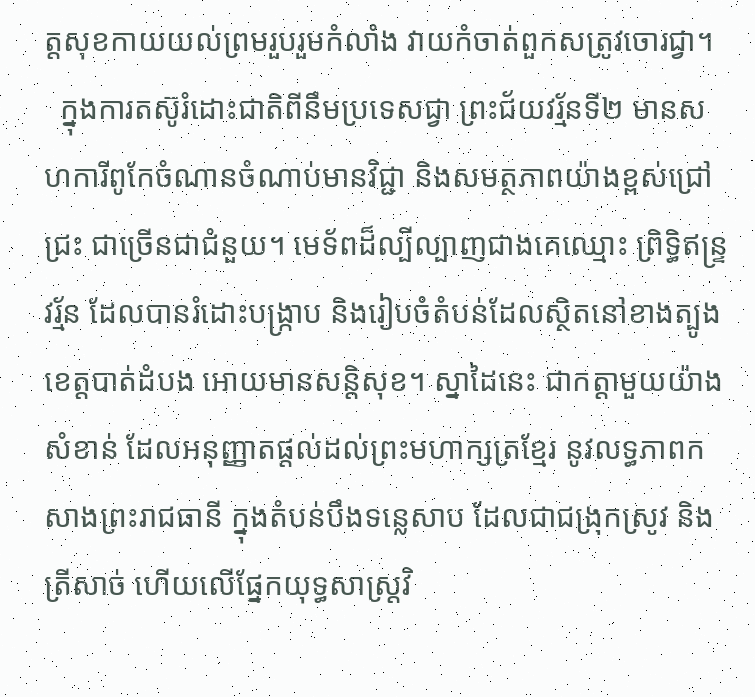ត្ដសុខកាយយល់ព្រមរួបរួមកំលាំង វាយកំចាត់ពួកសត្រូវចោរជ្វា។
  ក្នុងការតស៊ូរំដោះជាតិពីនឹមប្រទេសជ្វា ព្រះជ័យវរ្ម័នទី២ មានសហការីពូកែចំណានចំណាប់មានវិជ្ជា និងសមត្ថភាពយ៉ាងខ្ពស់ជ្រៅជ្រះ ជាច្រើនជាជំនួយ។ មេទ័ពដ៏ល្បីល្បាញជាងគេឈ្មោះ ព្រិទ្ធិឥន្រ្ទវរ្ម័ន ដែលបានរំដោះបង្ក្រាប និងរៀបចំតំបន់ដែលស្ថិតនៅខាងត្បូងខេត្ដបាត់ដំបង អោយមានសន្ដិសុខ។ ស្នាដៃនេះ ជាកត្ដាមួយយ៉ាងសំខាន់ ដែលអនុញ្ញាតផ្ដល់ដល់ព្រះមហាក្សត្រខ្មែរ នូវលទ្ធភាពកសាងព្រះរាជធានី ក្នុងតំបន់បឹងទន្លេសាប ដែលជាជង្រុកស្រូវ និងត្រីសាច់ ហើយលើផ្នែកយុទ្ធសាស្រ្ដវិ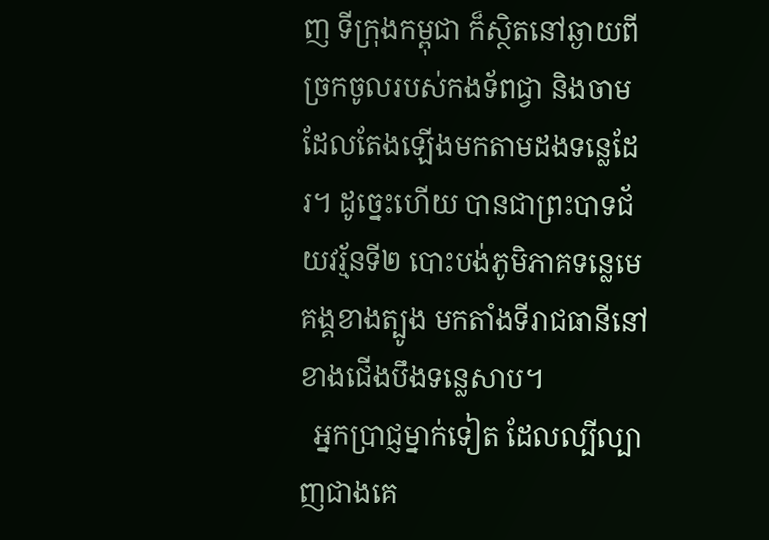ញ ទីក្រុងកម្ពុជា ក៏ស្ថិតនៅឆ្ងាយពីច្រកចូលរបស់កងទ័ពជ្វា និងចាម ដែលតែងឡើងមកតាមដងទន្លេដែរ។ ដូច្នេះហើយ បានជាព្រះបាទជ័យវរ្ម័នទី២ បោះបង់ភូមិភាគទន្លេមេគង្គខាងត្បូង មកតាំងទីរាជធានីនៅខាងជើងបឹងទន្លេសាប។
  អ្នកប្រាជ្ញម្នាក់ទៀត ដែលល្បីល្បាញជាងគេ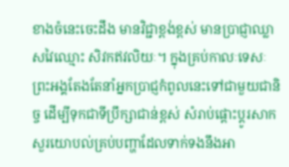ខាងចំនេះចេះដឹង មានវិជ្ជាខ្ពង់ខ្ពស់ មានប្រាជ្ញាឈ្លាសវៃឈ្មោះ សិវកឥវលិយៈ។ ក្នុងគ្រប់កាលៈទេសៈ ព្រះអង្គតែងតែនាំអ្នកប្រាជ្ញកំពូលនេះទៅជាមួយជានិច្ច ដើម្បីទុកជាទីប្រឹក្សាជាន់ខ្ពស់ សំរាប់ផ្ដោះប្ដូរសាកសួរយោបល់គ្រប់បញ្ហាដែលទាក់ទងនឹងអា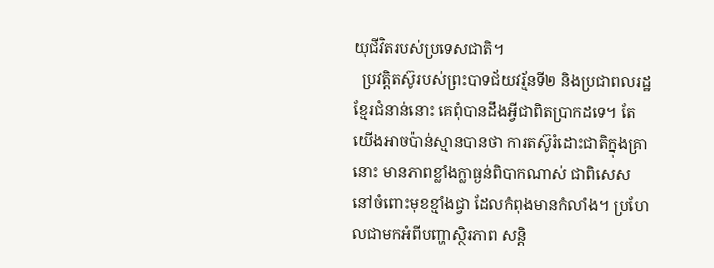យុជីវិតរបស់ប្រទេសជាតិ។
  ប្រវត្ដិតស៊ូរបស់ព្រះបាទជ័យវរ្ម័នទី២ និងប្រជាពលរដ្ឋខ្មែរជំនាន់នោះ គេពុំបានដឹងអ្វីជាពិតប្រាកដទេ។ តែយើងអាចប៉ាន់ស្មានបានថា ការតស៊ូរំដោះជាតិក្នុងគ្រានោះ មានភាពខ្លាំងក្លាធ្ងន់ពិបាកណាស់ ជាពិសេសនៅចំពោះមុខខ្មាំងជ្វា ដែលកំពុងមានកំលាំង។ ប្រហែលជាមកអំពីបញ្ហាស្ថិរភាព សន្ដិ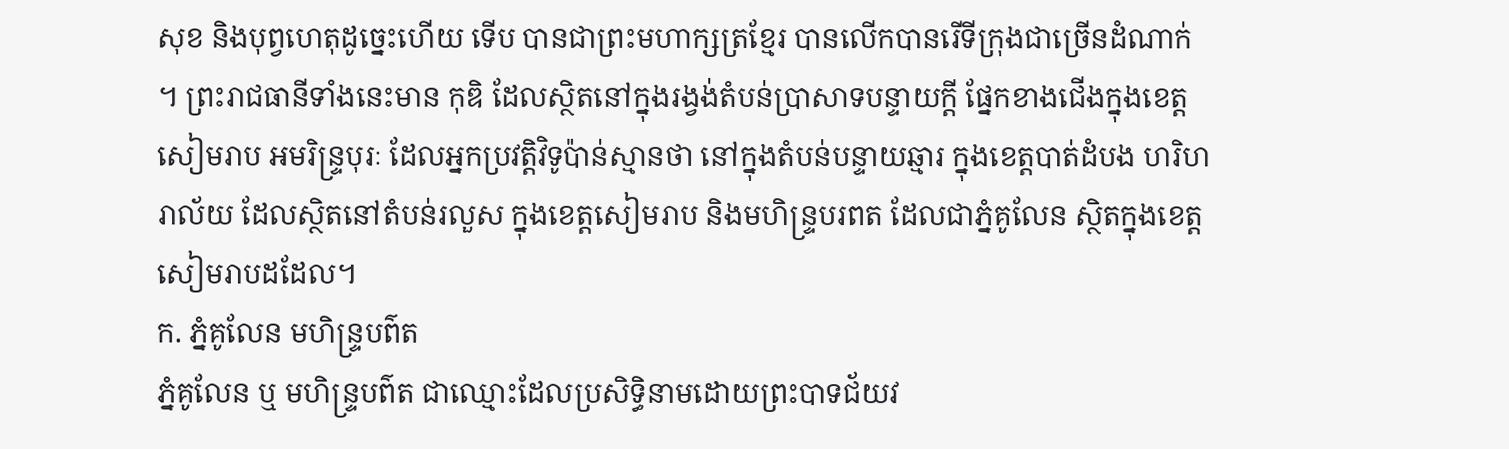សុខ និងបុព្វហេតុដូច្នេះហើយ ទើប បានជាព្រះមហាក្សត្រខ្មែរ បានលើកបានរើទីក្រុងជាច្រើនដំណាក់។ ព្រះរាជធានីទាំងនេះមាន កុឌិ ដែលស្ថិតនៅក្នុងរង្វង់តំបន់ប្រាសាទបន្ទាយក្ដី ផ្នែកខាងជើងក្នុងខេត្ដសៀមរាប អមរិន្រ្ទបុរៈ ដែលអ្នកប្រវត្ដិវិទូប៉ាន់ស្មានថា នៅក្នុងតំបន់បន្ទាយឆ្មារ ក្នុងខេត្ដបាត់ដំបង ហរិហរាល័យ ដែលស្ថិតនៅតំបន់រលួស ក្នុងខេត្ដសៀមរាប និងមហិន្រ្ទបរពត ដែលជាភ្នំគូលែន ស្ថិតក្នុងខេត្ដសៀមរាបដដែល។
ក. ភ្នំគូលែន មហិន្រ្ទបព៌ត
ភ្នំគូលែន ឬ មហិន្រ្ទបព៌ត ជាឈ្មោះដែលប្រសិទ្ធិនាមដោយព្រះបាទជ័យវ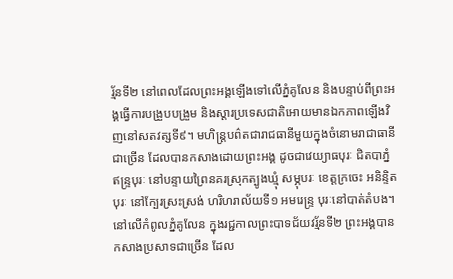រ្ម័នទី២ នៅពេលដែលព្រះអង្គឡើងទៅលើភ្នំគូលែន និងបន្ទាប់ពីព្រះអង្គធ្វើការបង្រួបបង្រួម និងស្ដារប្រទេសជាតិអោយមានឯកភាពឡើងវិញនៅសតវត្សទី៩។ មហិន្រ្ដបព៌តជារាជធានីមួយក្នុងចំនោមរាជាធានីជាច្រើន ដែលបានកសាងដោយព្រះអង្គ ដូចជាវេយ្យាធបុរៈ ជិតបាភ្នំ ឥន្រ្ទបុរៈ នៅបន្ទាយព្រៃនគរស្រុកត្បូងឃ្មុំ សម្ភុបរៈ ខេត្ដក្រចេះ អនិន្ទិតបុរៈ នៅក្បែរស្រះស្រង់ ហរិហរាល័យទី១ អមរេន្រ្ទ បុរៈនៅបាត់តំបង។ នៅលើកំពូលភ្នំគូលែន ក្នុងរជ្ជកាលព្រះបាទជ័យវរ្ម័នទី២ ព្រះអង្គបានកសាងប្រសាទជាច្រើន ដែល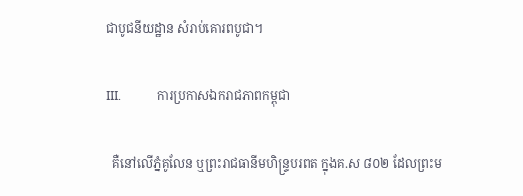ជាបូជនីយដ្ឋាន សំរាប់គោរពបូជា។

III.            ការប្រកាសឯករាជភាពកម្ពុជា

  គឺនៅលើភ្នំគូលែន ឬព្រះរាជធានីមហិន្រ្ទបរពត ក្នុងគ.ស ៨០២ ដែលព្រះម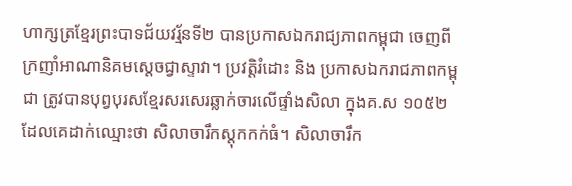ហាក្សត្រខ្មែរព្រះបាទជ័យវរ្ម័នទី២ បានប្រកាសឯករាជ្យភាពកម្ពុជា ចេញពីក្រញាំអាណានិគមស្ដេចជ្វាស្ទាវា។ ប្រវត្ដិរំដោះ និង ប្រកាសឯករាជភាពកម្ពុជា ត្រូវបានបុព្វបុរសខ្មែរសរសេរឆ្លាក់ចារលើផ្ទាំងសិលា ក្នុងគ.ស ១០៥២ ដែលគេដាក់ឈ្មោះថា សិលាចារឹកស្ដុកកក់ធំ។ សិលាចារឹក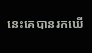នេះគេបានរកឃើ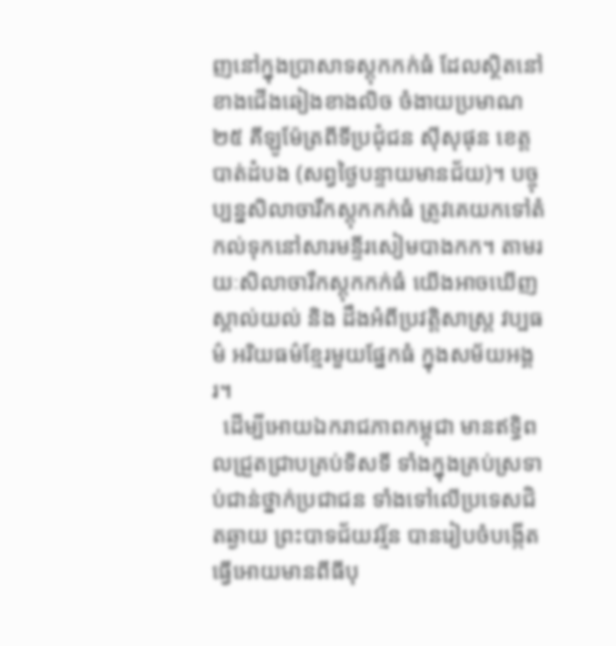ញនៅក្នុងប្រាសាទស្ដុកកក់ធំ ដែលស្ថិតនៅខាងជើងឆៀងខាងលិច ចំងាយប្រមាណ២៥ គីឡូម៉ែត្រពីទីប្រជុំជន ស៊ីសុផុន ខេត្ដបាត់ដំបង (សព្វថ្ងៃបន្ទាយមានជ័យ)។ បច្ចុប្បន្នសិលាចារឹកស្ដុកកក់ធំ ត្រូវគេយកទៅតំកល់ទុកនៅសារមន្ទីរសៀមបាងកក។ តាមរយៈសិលាចារឹកស្ដុកកក់ធំ យើងអាចឃើញស្គាល់យល់ និង ដឹងអំពីប្រវត្ដិសាស្រ្ដ វប្បធម៌ អរិយធម៌ខ្មែរមួយផ្នែកធំ ក្នុងសម័យអង្គរ។
  ដើម្បីអោយឯករាជភាពកម្ពុជា មានឥទ្ធិពលជ្រួតជ្រាបគ្រប់ទិសទី ទាំងក្នុងគ្រប់ស្រទាប់ជាន់ថ្នាក់ប្រជាជន ទាំងទៅលើប្រទេសជិតឆ្ងាយ ព្រះបាទជ័យវរ្ម័ន បានរៀបចំបង្កើតធ្វើអោយមានពីធីបុ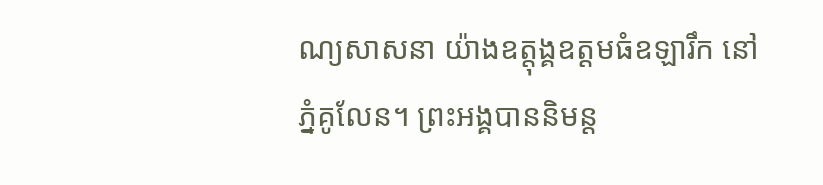ណ្យសាសនា យ៉ាងឧត្តុង្គឧត្ដមធំឧឡារឹក នៅភ្នំគូលែន។ ព្រះអង្គបាននិមន្ដ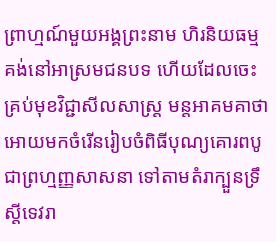ព្រាហ្មណ៍មួយអង្គព្រះនាម ហិរនិយធម្មគង់នៅអាស្រមជនបទ ហើយដែលចេះគ្រប់មុខវិជ្ជាសីលសាស្រ្ដ មន្ដអាគមគាថា អោយមកចំរើនរៀបចំពិធីបុណ្យគោរពបូជាព្រហ្មញ្ញសាសនា ទៅតាមតំរាក្បួនទ្រឹស្ដីទេវរា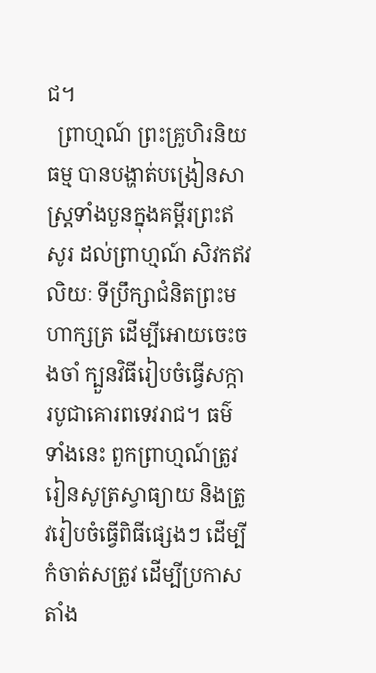ជ។
  ព្រាហ្មណ៍ ព្រះគ្រូហិរនិយធម្ម បានបង្ហាត់បង្រៀនសាស្រ្ដទាំងបួនក្នុងគម្ពីរព្រះឥសូរ ដល់ព្រាហ្មណ៍ សិវកឥវលិយៈ ទីប្រឹក្សាជំនិតព្រះមហាក្សត្រ ដើម្បីអោយចេះចងចាំ ក្បួនវិធីរៀបចំធ្វើសក្ការបូជាគោរពទេវរាជ។ ធម៌ទាំងនេះ ពួកព្រាហ្មណ៍ត្រូវរៀនសូត្រស្វាធ្យាយ និងត្រូវរៀបចំធ្វើពិធីផ្សេងៗ ដើម្បីកំចាត់សត្រូវ ដើម្បីប្រកាសតាំង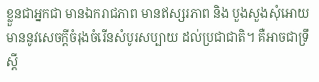ខ្លួនជាអ្នកជា មានឯករាជភាព មានឥស្សរភាព និង បួងសួងសុំអោយមាននូវសេចក្ដីចំរុងចំរើនសំបូរសប្បាយ ដល់ប្រជាជាតិ។ គឺអាចជាទ្រឹស្ដី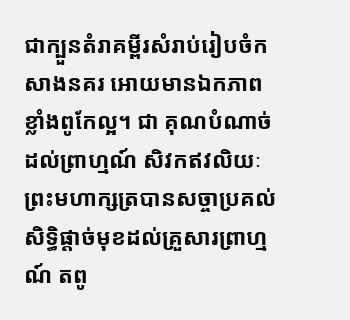ជាក្បួនតំរាគម្ពីរសំរាប់រៀបចំកសាងនគរ អោយមានឯកភាព ខ្លាំងពូកែល្អ។ ជា គុណបំណាច់ដល់ព្រាហ្មណ៍ សិវកឥវលិយៈ ព្រះមហាក្សត្របានសច្ចាប្រគល់សិទ្ធិផ្ដាច់មុខដល់គ្រួសារព្រាហ្មណ៍ តពូ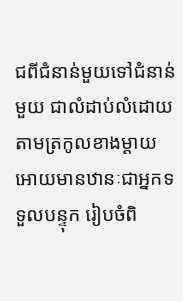ជពីជំនាន់មួយទៅជំនាន់មួយ ជាលំដាប់លំដោយ តាមត្រកូលខាងម្ដាយ អោយមានឋានៈជាអ្នកទទួលបន្ទុក រៀបចំពិ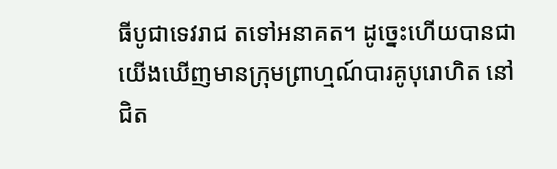ធីបូជាទេវរាជ តទៅអនាគត។ ដូច្នេះហើយបានជាយើងឃើញមានក្រុមព្រាហ្មណ៍បារគូបុរោហិត នៅ ជិត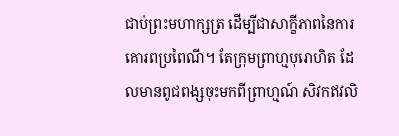ជាប់ព្រះមហាក្សត្រ ដើម្បីជាសាក្ខីភាពនៃការគោរពប្រពៃណី។ តែក្រុមព្រាហ្មបុរោហិត ដែលមានពូជពង្សចុះមកពីព្រាហ្មណ៍ សិវកឥវលិ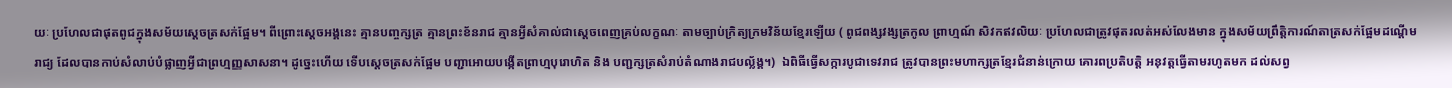យៈ ប្រហែលជាផុតពូជក្នុងសម័យស្ដេចត្រសក់ផ្អែម។ ពីព្រោះស្ដេចអង្គនេះ គ្មានបញ្ចក្សត្រ គ្មានព្រះខ័នរាជ គ្មានអ្វីសំគាល់ជាស្ដេចពេញគ្រប់លក្ខណៈ តាមច្បាប់ក្រិត្យក្រមវិន័យខ្មែរឡើយ ( ពូជពង្សវង្សត្រកូល ព្រាហ្មណ៍ សិវកឥវលិយៈ ប្រហែលជាត្រូវផុតរលត់អស់លែងមាន ក្នុងសម័យព្រឹត្ដិការណ៍តាត្រសក់ផ្អែមដណ្ដើមរាជ្យ ដែលបានកាប់សំលាប់បំផ្លាញអ្វីជាព្រហ្មញ្ញសាសនា។ ដូច្នេះហើយ ទើបស្ដេចត្រសក់ផ្អែម បញ្ជាអោយបង្កើតព្រាហ្មបុរោហិត និង បញ្ជក្សត្រសំរាប់តំណាងរាជបល្ល័ង្គ។)  ឯពិធីធ្វើសក្ការបូជាទេវរាជ ត្រូវបានព្រះមហាក្សត្រខ្មែរជំនាន់ក្រោយ គោរពប្រតិបត្ដិ អនុវត្ដធ្វើតាមរហូតមក ដល់សព្វ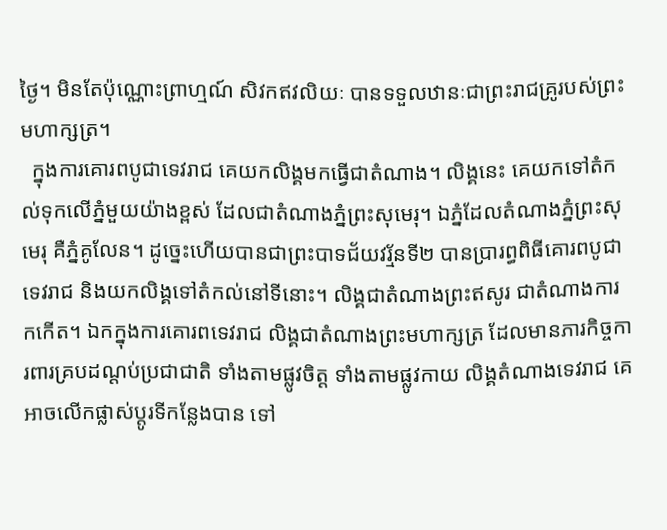ថ្ងៃ។ មិនតែប៉ុណ្ណោះព្រាហ្មណ៍ សិវកឥវលិយៈ បានទទួលឋានៈជាព្រះរាជគ្រូរបស់ព្រះមហាក្សត្រ។
  ក្នុងការគោរពបូជាទេវរាជ គេយកលិង្គមកធ្វើជាតំណាង។ លិង្គនេះ គេយកទៅតំកល់ទុកលើភ្នំមួយយ៉ាងខ្ពស់ ដែលជាតំណាងភ្នំព្រះសុមេរុ។ ឯភ្នំដែលតំណាងភ្នំព្រះសុមេរុ គឺភ្នំគូលែន។ ដូច្នេះហើយបានជាព្រះបាទជ័យវរ្ម័នទី២ បានប្រារព្ធពិធីគោរពបូជាទេវរាជ និងយកលិង្គទៅតំកល់នៅទីនោះ។ លិង្គជាតំណាងព្រះឥសូរ ជាតំណាងការកកើត។ ឯកក្នុងការគោរពទេវរាជ លិង្គជាតំណាងព្រះមហាក្សត្រ ដែលមានភារកិច្ចការពារគ្របដណ្ដប់ប្រជាជាតិ ទាំងតាមផ្លូវចិត្ដ ទាំងតាមផ្លូវកាយ លិង្គតំណាងទេវរាជ គេអាចលើកផ្លាស់ប្ដូរទីកន្លែងបាន ទៅ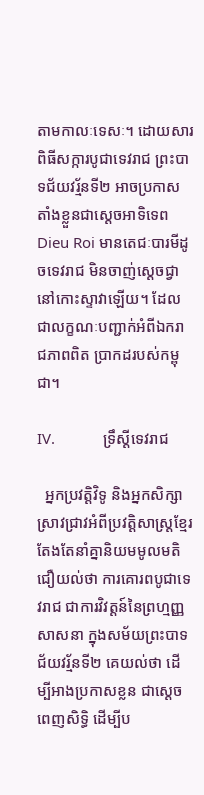តាមកាលៈទេសៈ។ ដោយសារពិធីសក្ការបូជាទេវរាជ ព្រះបាទជ័យវរ្ម័នទី២ អាចប្រកាសតាំងខ្លួនជាស្ដេចអាទិទេព Dieu Roi មានតេជៈបារមីដូចទេវរាជ មិនចាញ់ស្ដេចជ្វានៅកោះស្ទាវាឡើយ។ ដែលជាលក្ខណៈបញ្ជាក់អំពីឯករាជភាពពិត ប្រាកដរបស់កម្ពុជា។

IV.            ទ្រឹស្ដីទេវរាជ

  អ្នកប្រវត្ដិវិទូ និងអ្នកសិក្សាស្រាវជ្រាវអំពីប្រវត្ដិសាស្រ្ដខ្មែរ តែងតែនាំគ្នានិយមមូលមតិជឿយល់ថា ការគោរពបូជាទេវរាជ ជាការវិវត្ដន៍នៃព្រហ្មញ្ញសាសនា ក្នុងសម័យព្រះបាទជ័យវរ្ម័នទី២ គេយល់ថា ដើម្បីអាងប្រកាសខ្លន ជាស្ដេចពេញសិទ្ធិ ដើម្បីប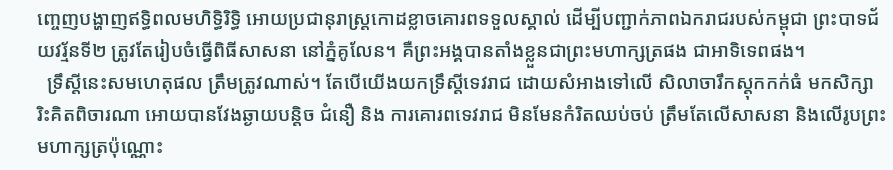ញ្ចេញបង្ហាញឥទ្ធិពលមហិទ្ធិរិទ្ធិ អោយប្រជានុរាស្រ្ដកោដខ្លាចគោរពទទួលស្គាល់ ដើម្បីបញ្ជាក់ភាពឯករាជរបស់កម្ពុជា ព្រះបាទជ័យវរ្ម័នទី២ ត្រូវតែរៀបចំធ្វើពិធីសាសនា នៅភ្នំគូលែន។ គឺព្រះអង្គបានតាំងខ្លួនជាព្រះមហាក្សត្រផង ជាអាទិទេពផង។
  ទ្រឹស្ដីនេះសមហេតុផល ត្រឹមត្រូវណាស់។ តែបើយើងយកទ្រឹស្ដីទេវរាជ ដោយសំអាងទៅលើ សិលាចារឹកស្ដុកកក់ធំ មកសិក្សារិះគិតពិចារណា អោយបានវែងឆ្ងាយបន្ដិច ជំនឿ និង ការគោរពទេវរាជ មិនមែនកំរិតឈប់ចប់ ត្រឹមតែលើសាសនា និងលើរូបព្រះមហាក្សត្រប៉ុណ្ណោះ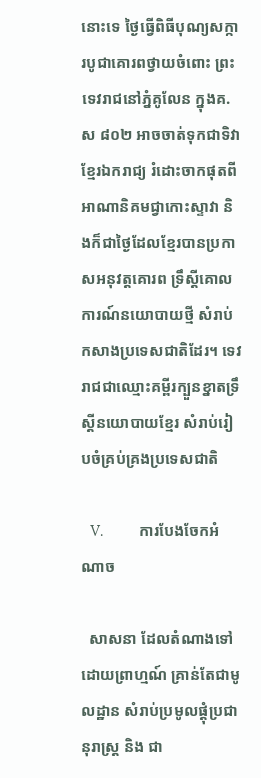នោះទេ ថ្ងៃធ្វើពិធីបុណ្យសក្ការបូជាគោរពថ្វាយចំពោះ ព្រះទេវរាជនៅភ្នំគូលែន ក្នុងគ.ស ៨០២ អាចចាត់ទុកជាទិវាខ្មែរឯករាជ្យ រំដោះចាកផុតពីអាណានិគមជ្វាកោះស្ទាវា និងក៏ជាថ្ងៃដែលខ្មែរបានប្រកាសអនុវត្ដគោរព ទ្រឹស្ដីគោលការណ៍នយោបាយថ្មី សំរាប់កសាងប្រទេសជាតិដែរ។ ទេវរាជជាឈ្មោះគម្ពីរក្បួនខ្នាតទ្រឹស្ដីនយោបាយខ្មែរ សំរាប់រៀបចំគ្រប់គ្រងប្រទេសជាតិ

   V.            ការបែងចែកអំណាច

  សាសនា ដែលតំណាងទៅដោយព្រាហ្មណ៍ គ្រាន់តែជាមូលដ្ឋាន សំរាប់ប្រមូលផ្ដុំប្រជានុរាស្រ្ដ និង ជា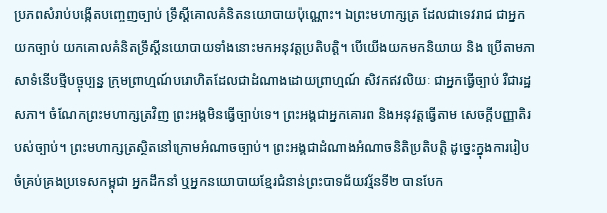ប្រភពសំរាប់បង្កើតបញ្ចេញច្បាប់ ទ្រឹស្ដីគោលគំនិតនយោបាយប៉ុណ្ណោះ។ ឯព្រះមហាក្សត្រ ដែលជាទេវរាជ ជាអ្នកយកច្បាប់ យកគោលគំនិតទ្រឹស្ដីនយោបាយទាំងនោះមកអនុវត្ដប្រតិបត្ដិ។ បើយើងយកមកនិយាយ និង ប្រើតាមភាសាទំនើបថ្មីបច្ចុប្បន្ន ក្រុមព្រាហ្មណ៍បរោហិតដែលជាដំណាងដោយព្រាហ្មណ៍ សិវកឥវលិយៈ ជាអ្នកធ្វើច្បាប់ រឺជារដ្ឋសភា។ ចំណែកព្រះមហាក្សត្រវិញ ព្រះអង្គមិនធ្វើច្បាប់ទេ។ ព្រះអង្គជាអ្នកគោរព និងអនុវត្ដធ្វើតាម សេចក្ដីបញ្ញាតិរបស់ច្បាប់។ ព្រះមហាក្សត្រស្ថិតនៅក្រោមអំណាចច្បាប់។ ព្រះអង្គជាដំណាងអំណាចនិតិប្រតិបត្ដិ ដូច្នេះក្នុងការរៀបចំគ្រប់គ្រងប្រទេសកម្ពុជា អ្នកដឹកនាំ ឬអ្នកនយោបាយខ្មែរជំនាន់ព្រះបាទជ័យវរ្ម័នទី២ បានបែក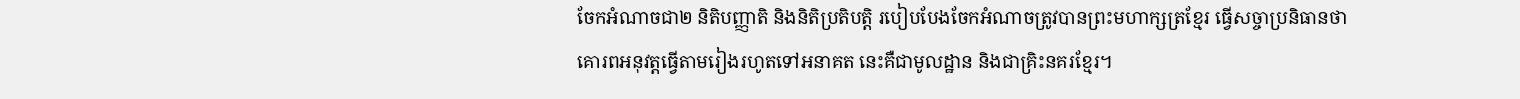ចែកអំណាចជា២ និតិបញ្ញាតិ និងនិតិប្រតិបត្ដិ របៀបបែងចែកអំណាចត្រូវបានព្រះមហាក្សត្រខ្មែរ ធ្វើសច្ចាប្រនិធានថា គោរពអនុវត្ដធ្វើតាមរៀងរហូតទៅអនាគត នេះគឺជាមូលដ្ឋាន និងជាគ្រិះនគរខ្មែរ។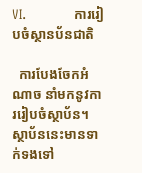VI.            ការរៀបចំស្ថានប័នជាតិ

  ការបែងចែកអំណាច នាំមកនូវការរៀបចំស្ថាប័ន។ ស្ថាប័ននេះមានទាក់ទងទៅ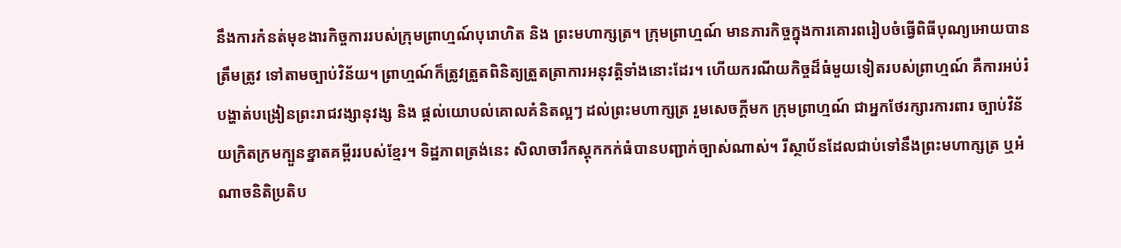នឹងការកំនត់មុខងារកិច្ចការរបស់ក្រុមព្រាហ្មណ៍បុរោហិត និង ព្រះមហាក្សត្រ។ ក្រុមព្រាហ្មណ៍ មានភារកិច្ចក្នុងការគោរពរៀបចំធ្វើពិធីបុណ្យអោយបានត្រឹមត្រូវ ទៅតាមច្បាប់វិន័យ។ ព្រាហ្មណ៍ក៏ត្រូវត្រួតពិនិត្យត្រួតត្រាការអនុវត្ដិទាំងនោះដែរ។ ហើយករណីយកិច្ចដ៏ធំមួយទៀតរបស់ព្រាហ្មណ៍ គឺការអប់រំបង្ហាត់បង្រៀនព្រះរាជវង្សានុវង្ស និង ផ្ដល់យោបល់គោលគំនិតល្អៗ ដល់ព្រះមហាក្សត្រ រួមសេចក្ដីមក ក្រុមព្រាហ្មណ៍ ជាអ្នកថែរក្សារការពារ ច្បាប់វិន័យក្រិតក្រមក្បួនខ្នាតគម្ពីររបស់ខ្មែរ។ ទិដ្ឋភាពត្រង់នេះ សិលាចារឹកស្ដុកកក់ធំបានបញ្ជាក់ច្បាស់ណាស់។ រីស្ថាប័នដែលជាប់ទៅនឹងព្រះមហាក្សត្រ ឬអំណាចនិតិប្រតិប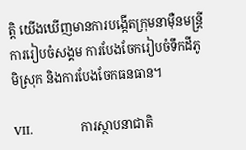ត្ដិ យើងឃើញមានការបង្កើតក្រុមនាម៉ឺនមន្រ្ដី ការរៀបចំសង្គម ការបែងចែករៀបចំទឹកដីភូមិស្រុក និងការបែងចែកធនធាន។

VII.            ការស្ថាបនាជាតិ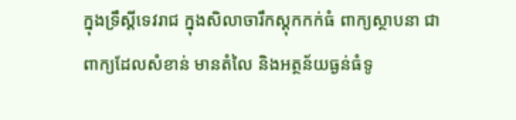ក្នុងទ្រឹស្ដីទេវរាជ ក្នុងសិលាចារឹកស្ដុកកក់ធំ ពាក្យស្ថាបនា ជាពាក្យដែលសំខាន់ មានតំលៃ និងអត្ថន័យធ្ងន់ធំទូ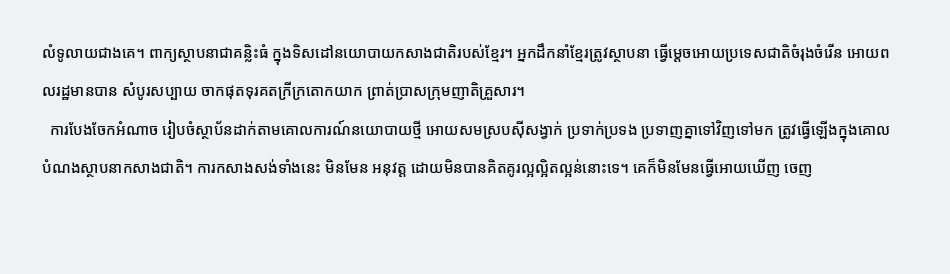លំទូលាយជាងគេ។ ពាក្យស្ថាបនាជាគន្លិះធំ ក្នុងទិសដៅនយោបាយកសាងជាតិរបស់ខ្មែរ។ អ្នកដឹកនាំខ្មែរត្រូវស្ថាបនា ធ្វើម្ដេចអោយប្រទេសជាតិចំរុងចំរើន អោយពលរដ្ឋមានបាន សំបូរសប្បាយ ចាកផុតទុរគតក្រីក្រតោកយាក ព្រាត់ប្រាសក្រុមញាតិគ្រួសារ។
  ការបែងចែកអំណាច រៀបចំស្ថាប័នដាក់តាមគោលការណ៍នយោបាយថ្មី អោយសមស្របស៊ីសង្វាក់ ប្រទាក់ប្រទង ប្រទាញគ្នាទៅវិញទៅមក ត្រូវធ្វើឡើងក្នុងគោលបំណងស្ថាបនាកសាងជាតិ។ ការកសាងសង់ទាំងនេះ មិនមែន អនុវត្ដ ដោយមិនបានគិតគូរល្អល្អិតល្អន់នោះទេ។ គេក៏មិនមែនធ្វើអោយឃើញ ចេញ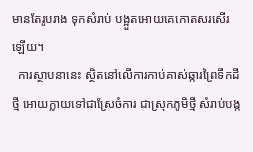មានតែរូបរាង ទុកសំរាប់ បង្អួតអោយគេកោតសរសើរឡើយ។
  ការស្ថាបនានេះ ស្ថិតនៅលើការកាប់គាស់ឆ្ការព្រៃទឹកដីថ្មី អោយក្លាយទៅជាស្រែចំការ ជាស្រុកភូមិថ្មី សំរាប់បង្ក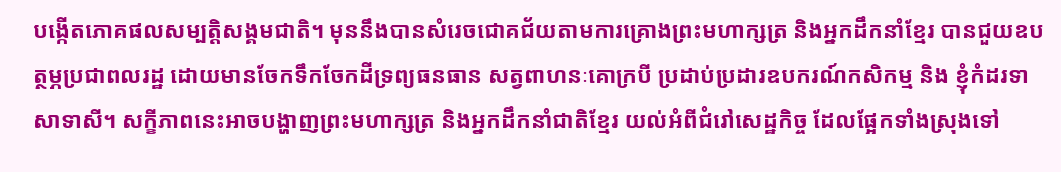បង្កើតភោគផលសម្បត្ដិសង្គមជាតិ។ មុននឹងបានសំរេចជោគជ័យតាមការគ្រោងព្រះមហាក្សត្រ និងអ្នកដឹកនាំខ្មែរ បានជួយឧបត្ថម្ភប្រជាពលរដ្ឋ ដោយមានចែកទឹកចែកដីទ្រព្យធនធាន សត្វពាហនៈគោក្របី ប្រដាប់ប្រដារឧបករណ៍កសិកម្ម និង ខ្ញុំកំដរទាសាទាសី។ សក្ខីភាពនេះអាចបង្ហាញព្រះមហាក្សត្រ និងអ្នកដឹកនាំជាតិខ្មែរ យល់អំពីជំរៅសេដ្ឋកិច្ច ដែលផ្អែកទាំងស្រុងទៅ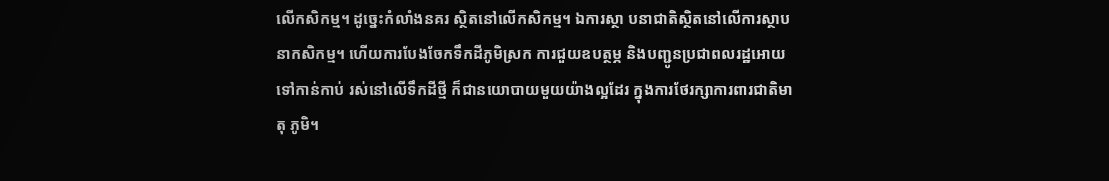លើកសិកម្ម។ ដូច្នេះកំលាំងនគរ ស្ថិតនៅលើកសិកម្ម។ ឯការស្ថា បនាជាតិស្ថិតនៅលើការស្ថាបនាកសិកម្ម។ ហើយការបែងចែកទឹកដីភូមិស្រក ការជួយឧបត្ថម្ភ និងបញ្ជូនប្រជាពលរដ្ឋអោយទៅកាន់កាប់ រស់នៅលើទឹកដីថ្មី ក៏ជានយោបាយមួយយ៉ាងល្អដែរ ក្នុងការថែរក្សាការពារជាតិមាតុ ភូមិ។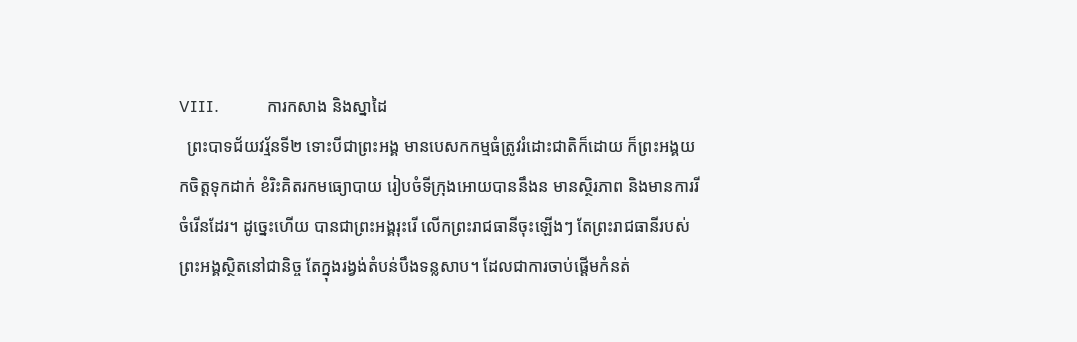VIII.            ការកសាង និងស្នាដៃ
  ព្រះបាទជ័យវរ្ម័នទី២ ទោះបីជាព្រះអង្គ មានបេសកកម្មធំត្រូវរំដោះជាតិក៏ដោយ ក៏ព្រះអង្គយកចិត្ដទុកដាក់ ខំរិះគិតរកមធ្យោបាយ រៀបចំទីក្រុងអោយបាននឹងន មានស្ថិរភាព និងមានការរីចំរើនដែរ។ ដូច្នេះហើយ បានជាព្រះអង្គរុះរើ លើកព្រះរាជធានីចុះឡើងៗ តែព្រះរាជធានីរបស់ព្រះអង្គស្ថិតនៅជានិច្ច តែក្នុងរង្វង់តំបន់បឹងទន្លសាប។ ដែលជាការចាប់ផ្ដើមកំនត់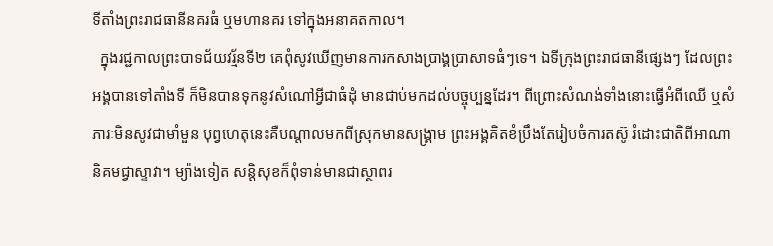ទីតាំងព្រះរាជធានីនគរធំ ឬមហានគរ ទៅក្នុងអនាគតកាល។
  ក្នុងរជ្ជកាលព្រះបាទជ័យវរ្ម័នទី២ គេពុំសូវឃើញមានការកសាងប្រាង្គប្រាសាទធំៗទេ។ ឯទីក្រុងព្រះរាជធានីផ្សេងៗ ដែលព្រះអង្គបានទៅតាំងទី ក៏មិនបានទុកនូវសំណៅអ្វីជាធំដុំ មានជាប់មកដល់បច្ចុប្បន្នដែរ។ ពីព្រោះសំណង់ទាំងនោះធ្វើអំពីឈើ ឬសំភារៈមិនសូវជាមាំមួន បុព្វហេតុនេះគឺបណ្ដាលមកពីស្រុកមានសង្គ្រាម ព្រះអង្គគិតខំប្រឹងតែរៀបចំការតស៊ូ រំដោះជាតិពីអាណានិគមជ្វាស្ទាវា។ ម្យ៉ាងទៀត សន្ដិសុខក៏ពុំទាន់មានជាស្ថាពរ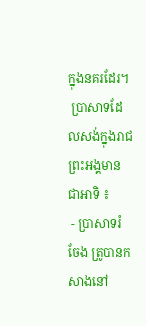ក្នុងនគរដែរ។
 ប្រាសាទដែលសង់ក្នុងរាជព្រះអង្គមានជាអាទិ ៖
 - ប្រាសាទរំចែង ត្រូបានកសាងនៅ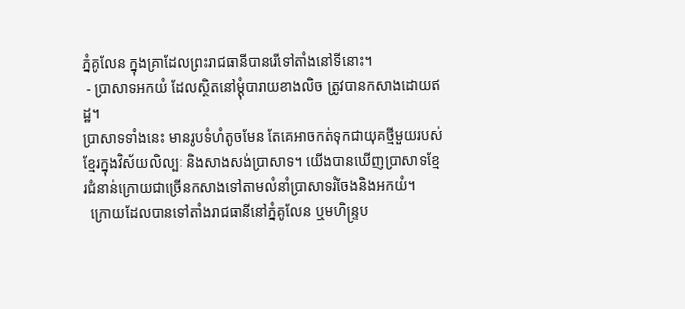ភ្នំគូលែន ក្នុងគ្រាដែលព្រះរាជធានីបានរើទៅតាំងនៅទីនោះ។
 - ប្រាសាទអកយំ ដែលស្ថិតនៅម្ដុំបារាយខាងលិច ត្រូវបានកសាងដោយឥដ្ឋ។
ប្រាសាទទាំងនេះ មានរូបទំហំតូចមែន តែគេអាចកត់ទុកជាយុគថ្មីមួយរបស់ខ្មែរក្នុងវិស័យលិល្បៈ និងសាងសង់ប្រាសាទ។ យើងបានឃើញប្រាសាទខ្មែរជំនាន់ក្រោយជាច្រើនកសាងទៅតាមលំនាំប្រាសាទរំចែងនិងអកយំ។
  ក្រោយដែលបានទៅតាំងរាជធានីនៅភ្នំគូលែន ឬមហិន្រ្ទប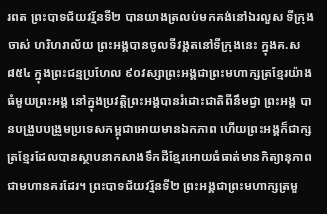រពត ព្រះបាទជ័យវរ្ម័នទី២ បានយាងត្រលប់មកគង់នៅឯរលួស ទីក្រុងចាស់ ហរិហរាល័យ ព្រះអង្គបានចូលទីវង្គតនៅទីក្រុងនេះ ក្នុងគ.ស ៨៥៤ ក្នុងព្រះជន្មប្រហែល ៩០វស្សាព្រះអង្គជាព្រះមហាក្សត្រខ្មែរយ៉ាងធំមួយព្រះអង្គ នៅក្នុងប្រវត្ដិព្រះអង្គបានរំដោះជាតិពីនឹមជ្វា ព្រះអង្គ បានបង្រួបបង្រួមប្រទេសកម្ពុជាអោយមានឯកភាព ហើយព្រះអង្គក៏ជាក្សត្រខ្មែរដែលបានស្ថាបនាកសាងទឹកដីខ្មែរអោយធំធាត់មានកិត្យានុភាព ជាមហានគរដែរ។ ព្រះបាទជ័យវរ្ម័នទី២ ព្រះអង្គជាព្រះមហាក្សត្រមួ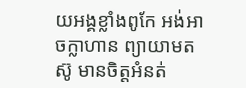យអង្គខ្លាំងពូកែ អង់អាចក្លាហាន ព្យាយាមតស៊ូ មានចិត្ដអំនត់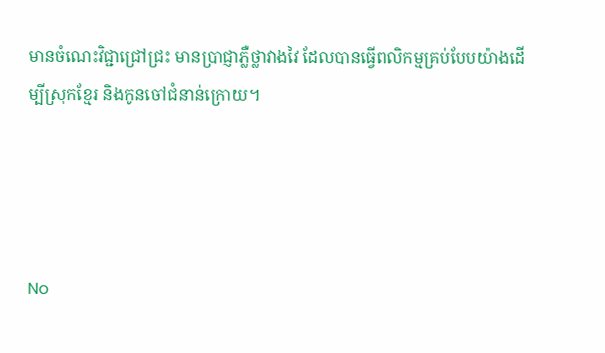មានចំណេះវិជ្ជាជ្រៅជ្រះ មានប្រាជ្ញាភ្លឺថ្លាវាងវៃ ដែលបានធ្វើពលិកម្មគ្រប់បែបយ៉ាងដើម្បីស្រុកខ្មែរ និងកូនចៅជំនាន់ក្រោយ។




No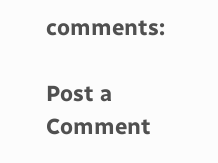comments:

Post a Comment